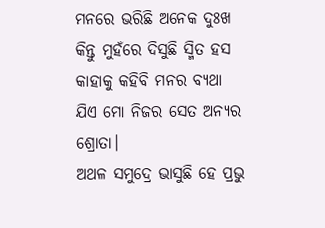ମନରେ ଭରିଛି ଅନେକ ଦୁଃଖ
କିନ୍ତୁ ମୁହଁରେ ଦିସୁଛି ସ୍ମିତ ହସ
କାହାକୁ କହିବି ମନର ବ୍ୟଥା
ଯିଏ ମୋ ନିଜର ସେତ ଅନ୍ୟର ଶ୍ରୋତା।
ଅଥଳ ସମୁଦ୍ରେ ଭାସୁଛି ହେ ପ୍ରଭୁ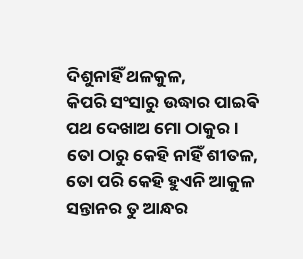ଦିଶୁନାହିଁ ଥଳକୁଳ,
କିପରି ସଂସାରୁ ଉଦ୍ଧାର ପାଇଵି
ପଥ ଦେଖାଅ ମୋ ଠାକୁର।
ତୋ ଠାରୁ କେହି ନାହିଁ ଶୀତଳ,
ତୋ ପରି କେହି ହୁଏନି ଆକୁଳ
ସନ୍ତାନର ତୁ ଆନ୍ଧର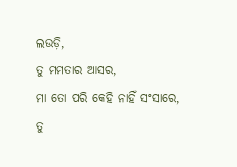ଲଉଡ଼ି,
ତୁ ମମତାର ଆସର,
ମା ତୋ ପରି କେହି ନାହିଁ ସଂସାରେ,
ତୁ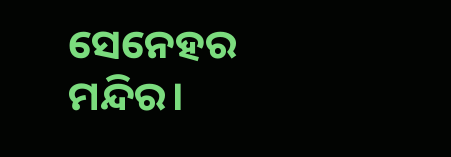ସେନେହର ମନ୍ଦିର।